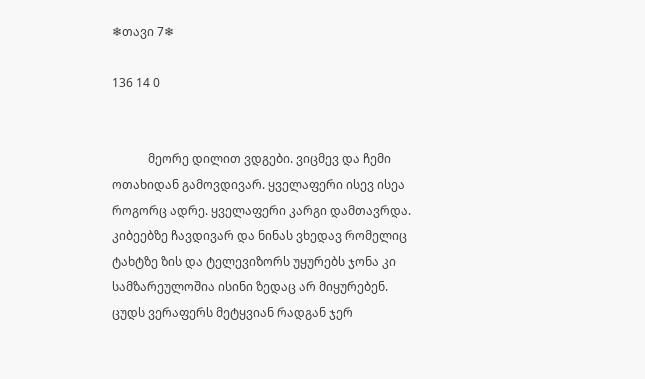❄თავი 7❄

136 14 0


            მეორე დილით ვდგები. ვიცმევ და ჩემი ოთახიდან გამოვდივარ. ყველაფერი ისევ ისეა როგორც ადრე. ყველაფერი კარგი დამთავრდა. კიბეებზე ჩავდივარ და ნინას ვხედავ რომელიც ტახტზე ზის და ტელევიზორს უყურებს ჯონა კი სამზარეულოშია ისინი ზედაც არ მიყურებენ. ცუდს ვერაფერს მეტყვიან რადგან ჯერ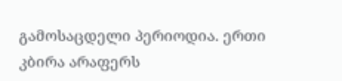გამოსაცდელი პერიოდია. ერთი კბირა არაფერს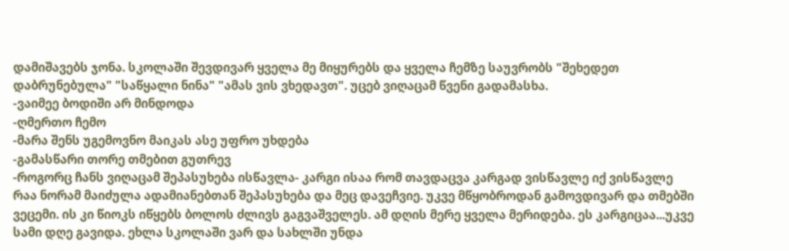დამიშავებს ჯონა. სკოლაში შევდივარ ყველა მე მიყურებს და ყველა ჩემზე საუვრობს "შეხედეთ დაბრუნებულა" "საწყალი ნინა" "ამას ვის ვხედავთ". უცებ ვიღაცამ წვენი გადამასხა.
-ვაიმეე ბოდიში არ მინდოდა
-ღმერთო ჩემო
-მარა შენს უგემოვნო მაიკას ასე უფრო უხდება
-გამასწარი თორე თმებით გუთრევ
-როგორც ჩანს ვიღაცამ შეპასუხება ისწავლა- კარგი ისაა რომ თავდაცვა კარგად ვისწავლე იქ ვისწავლე რაა ნორამ მაიძულა ადამიანებთან შეპასუხება და მეც დავეჩვიე. უკვე მწყობროდან გამოვდივარ და თმებში ვეცემი. ის კი წიოკს იწყებს ბოლოს ძლივს გაგვაშველეს. ამ დღის მერე ყველა მერიდება. ეს კარგიცაა...უკვე სამი დღე გავიდა. ეხლა სკოლაში ვარ და სახლში უნდა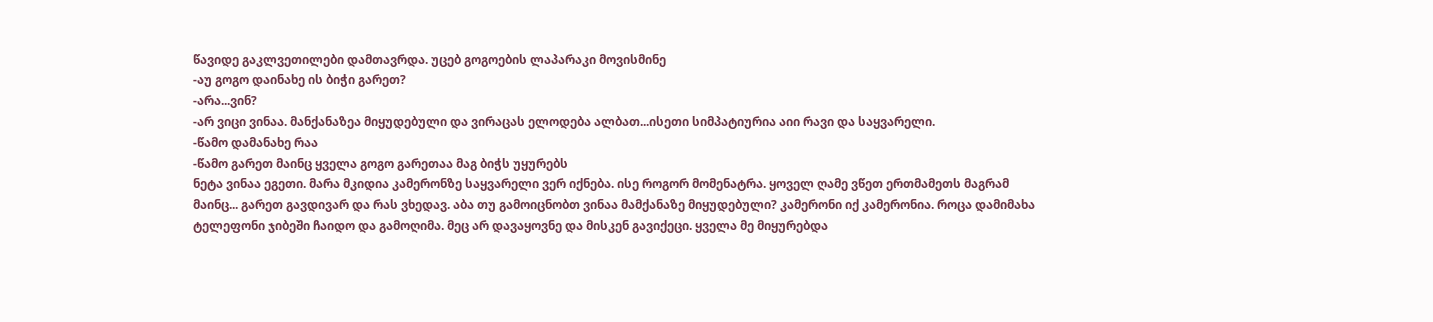წავიდე გაკლვეთილები დამთავრდა. უცებ გოგოების ლაპარაკი მოვისმინე
-აუ გოგო დაინახე ის ბიჭი გარეთ?
-არა...ვინ?
-არ ვიცი ვინაა. მანქანაზეა მიყუდებული და ვირაცას ელოდება ალბათ...ისეთი სიმპატიურია აიი რავი და საყვარელი.
-წამო დამანახე რაა
-წამო გარეთ მაინც ყველა გოგო გარეთაა მაგ ბიჭს უყურებს
ნეტა ვინაა ეგეთი. მარა მკიდია კამერონზე საყვარელი ვერ იქნება. ისე როგორ მომენატრა. ყოველ ღამე ვწეთ ერთმამეთს მაგრამ მაინც... გარეთ გავდივარ და რას ვხედავ. აბა თუ გამოიცნობთ ვინაა მამქანაზე მიყუდებული? კამერონი იქ კამერონია. როცა დამიმახა ტელეფონი ჯიბეში ჩაიდო და გამოღიმა. მეც არ დავაყოვნე და მისკენ გავიქეცი. ყველა მე მიყურებდა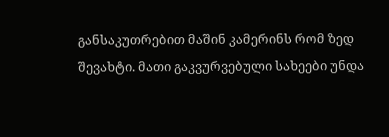განსაკუთრებით მაშინ კამერინს რომ ზედ შევახტი. მათი გაკვურვებული სახეები უნდა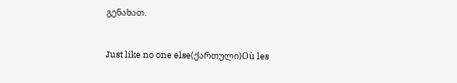გენახათ.

Just like no one else(ქართული)Où les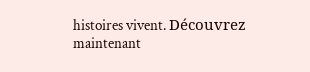histoires vivent. Découvrez maintenant